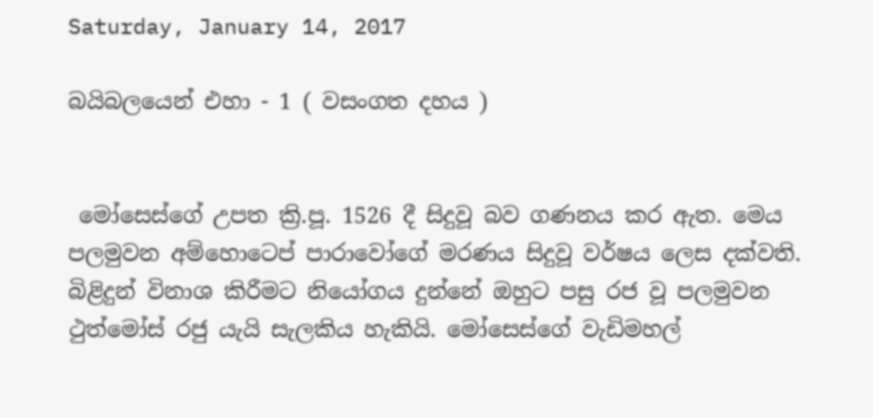Saturday, January 14, 2017

බයිබලයෙන් එහා - 1 ( වසංගත දහය )


 මෝසෙස්ගේ උපත ක්‍රි.පූ. 1526 දී සිදුවූ බව ගණනය කර ඇත. මෙය පලමුවන අම්හොටෙප් පාරාවෝගේ මරණය සිදුවූ වර්ෂය ලෙස දක්වති. බිළිදුන් විනාශ කිරීමට නියෝගය දුන්නේ ඔහුට පසු රජ වූ පලමුවන ථුත්මෝස් රජු යැයි සැලකිය හැකියි. මෝසෙස්ගේ වැඩිමහල්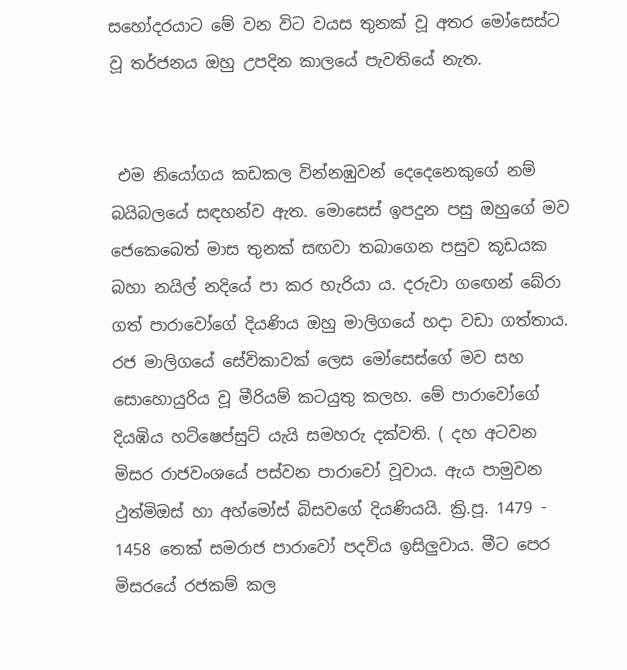සහෝදරයාට මේ වන විට වයස තුනක් වූ අතර මෝසෙස්ට වූ තර්ජනය ඔහු උපදින කාලයේ පැවතියේ නැත.


 එම නියෝගය කඩකල වින්නඹුවන් දෙදෙනෙකුගේ නම් බයිබලයේ සඳහන්ව ඇත. මොසෙස් ඉපදුන පසු ඔහුගේ මව ජෙකෙබෙත් මාස තුනක් සඟවා තබාගෙන පසුව කූඩයක බහා නයිල් නදියේ පා කර හැරියා ය. දරුවා ගඟෙන් බේරා ගත් පාරාවෝගේ දියණිය ඔහු මාලිගයේ හදා වඩා ගත්තාය. රජ මාලිගයේ සේවිකාවක් ලෙස මෝසෙස්ගේ මව සහ සොහොයුරිය වූ මීරියම් කටයුතු කලහ. මේ පාරාවෝගේ දියඹිය හට්ෂෙප්සුට් යැයි සමහරු දක්වති. ( දහ අටවන මිසර රාජවංශයේ පස්වන පාරාවෝ වූවාය. ඇය පාමුවන ථුත්මිඔස් හා අහ්මෝස් බිසවගේ දියණියයි. ක්‍රි.පූ. 1479 - 1458 තෙක් සමරාජ පාරාවෝ පදවිය ඉසිලුවාය. මීට පෙර මිසරයේ රජකම් කල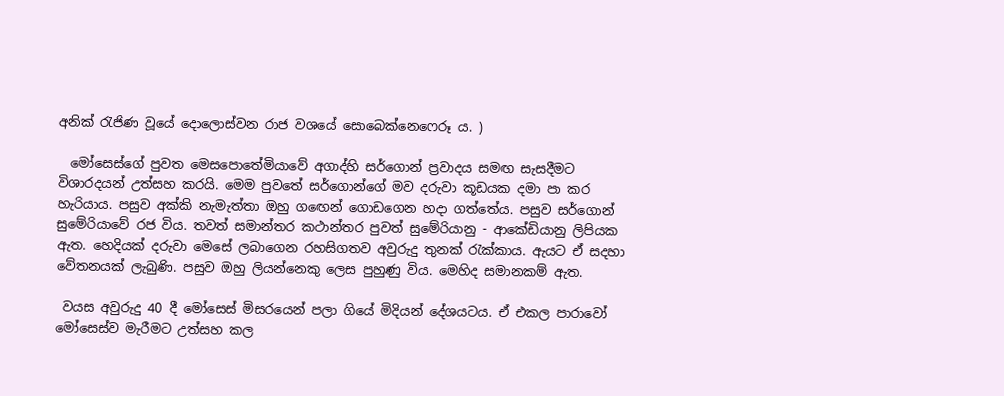අනික් රැජිණ වූයේ දොලොස්වන රාජ වශයේ සොබෙක්නෙෆෙරූ ය. )

  මෝසෙස්ගේ පුවත මෙසපොතේමියාවේ අගාද්හි සර්ගොන් ප්‍රවාදය සමඟ සැසදීමට විශාරදයන් උත්සහ කරයි. මෙම පුවතේ සර්ගොන්ගේ මව දරුවා කූඩයක දමා පා කර හැරියාය. පසුව අක්කි නැමැත්තා ඔහු ගඟෙන් ගොඩගෙන හදා ගත්තේය. පසුව සර්ගොන් සුමේරියාවේ රජ විය. තවත් සමාන්තර කථාන්තර පුවත් සුමේරියානු - ආකේඩියානු ලිපියක ඇත. හෙදියක් දරුවා මෙසේ ලබාගෙන රහසිගතව අවුරුදු තුනක් රැක්කාය. ඇයට ඒ සදහා වේතනයක් ලැබුණි. පසුව ඔහු ලියන්නෙකු ලෙස පුහුණු විය. මෙහිද සමානකම් ඇත.

 වයස අවුරුදු 40 දී මෝසෙස් මිසරයෙන් පලා ගියේ මිදියන් දේශයටය. ඒ එකල පාරාවෝ මෝසෙස්ව මැරීමට උත්සහ කල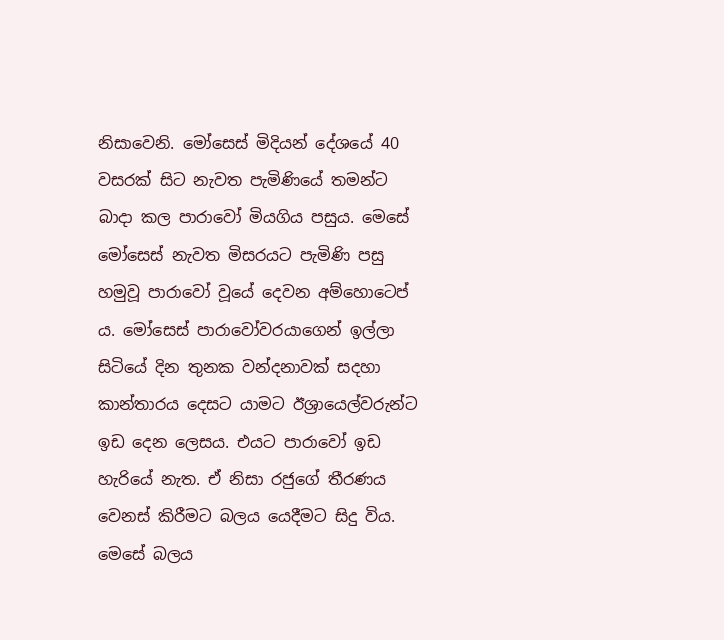නිසාවෙනි. මෝසෙස් මිදියන් දේශයේ 40 වසරක් සිට නැවත පැමිණියේ තමන්ට බාදා කල පාරාවෝ මියගිය පසුය. මෙසේ මෝසෙස් නැවත මිසරයට පැමිණි පසු හමුවූ පාරාවෝ වූයේ දෙවන අම්හොටෙප් ය. මෝසෙස් පාරාවෝවරයාගෙන් ඉල්ලා සිටියේ දින තුනක වන්දනාවක් සදහා කාන්තාරය දෙසට යාමට ඊශ්‍රායෙල්වරුන්ට ඉඩ දෙන ලෙසය. එයට පාරාවෝ ඉඩ හැරියේ නැත. ඒ නිසා රජුගේ තීරණය වෙනස් කිරීමට බලය යෙදීමට සිදු විය. මෙසේ බලය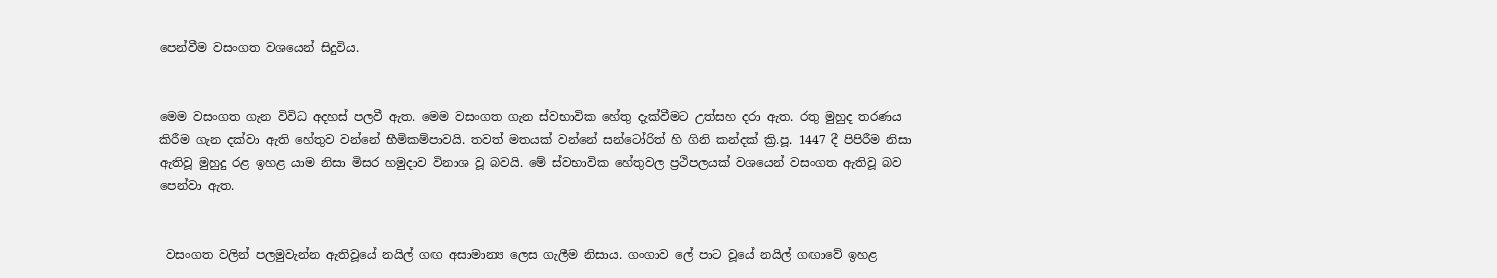පෙන්වීම වසංගත වශයෙන් සිදුවිය.


මෙම වසංගත ගැන විවිධ අදහස් පලවී ඇත. මෙම වසංගත ගැන ස්වභාවික හේතු දැක්වීමට උත්සහ දරා ඇත. රතු මුහුද තරණය කිරීම ගැන දක්වා ඇති හේතුව වන්නේ භීමිකම්පාවයි. තවත් මතයක් වන්නේ සන්‍ටෝරිත් හි ගිනි කන්දක් ක්‍රි.පූ. 1447 දී පිපිරීම නිසා ඇතිවූ මුහුදු රළ ඉහළ යාම නිසා මිසර හමුදාව විනාශ වූ බවයි. මේ ස්වභාවික හේතුවල ප්‍රථිපලයක් වශයෙන් වසංගත ඇතිවූ බව පෙන්වා ඇත.


 වසංගත වලින් පලමුවැන්න ඇතිවූයේ නයිල් ගඟ අසාමාන්‍ය ලෙස ගැලීම නිසාය. ගංගාව ලේ පාට වූයේ නයිල් ගඟාවේ ඉහළ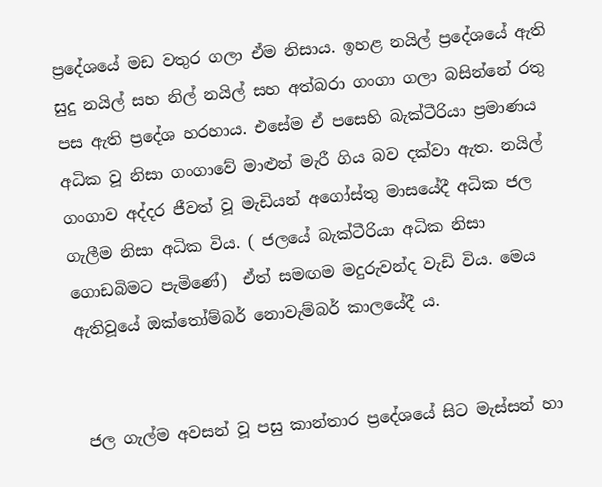ප්‍රදේශයේ මඩ වතුර ගලා ඒම නිසාය. ඉහළ නයිල් ප්‍රදේශයේ ඇති සුදු නයිල් සහ නිල් නයිල් සහ අත්බරා ගංගා ගලා බසින්නේ රතු පස ඇති ප්‍රදේශ හරහාය. එසේම ඒ පසෙහි බැක්ටීරියා ප්‍රමාණය අධික වූ නිසා ගංගාවේ මාළුන් මැරී ගිය බව දක්වා ඇත. නයිල් ගංගාව අද්දර ජීවත් වූ මැඩියන් අගෝස්තු මාසයේදී අධික ජල ගැලීම නිසා අධික විය. ( ජලයේ බැක්ටීරියා අධික නිසා ගොඩබිමට පැමිණේ)  ඒත් සමඟම මදුරුවන්ද වැඩි විය. මෙය ඇතිවූයේ ඔක්තෝම්බර් නොවැම්බර් කාලයේදී ය.


 ජල ගැල්ම අවසන් වූ පසු කාන්තාර ප්‍රදේශයේ සිට මැස්සන් හා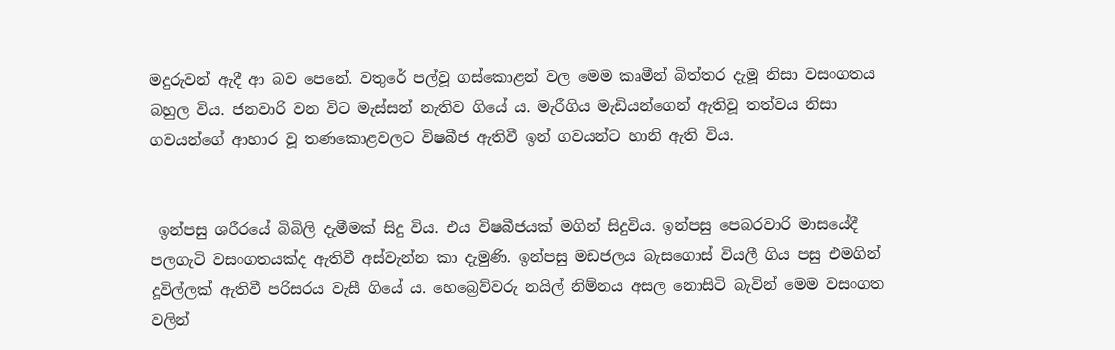මදුරුවන් ඇදී ආ බව පෙනේ. වතුරේ පල්වූ ගස්කොළන් වල මෙම කෘමීන් බිත්තර දැමූ නිසා වසංගතය බහුල විය. ජනවාරි වන විට මැස්සන් නැතිව ගියේ ය. මැරීගිය මැඩියන්ගෙන් ඇතිවූ තත්වය නිසා ගවයන්ගේ ආහාර වූ තණකොළවලට විෂබීජ ඇතිවී ඉන් ගවයන්ට හානි ඇති විය.


 ඉන්පසු ශරීරයේ බිබිලි දැමීමක් සිදු විය. එය විෂබීජයක් මගින් සිදුවිය. ඉන්පසු පෙබරවාරි මාසයේදී පලගැටි වසංගතයක්ද ඇතිවී අස්වැන්න කා දැමුණි. ඉන්පසු මඩජලය බැසගොස් වියලී ගිය පසු එමගින් දූවිල්ලක් ඇතිවී පරිසරය වැසී ගියේ ය. හෙබ්‍රෙව්වරු නයිල් නිම්නය අසල නොසිටි බැවින් මෙම වසංගත වලින්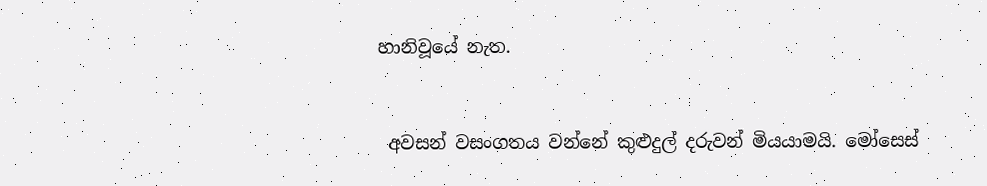හානිවූයේ නැත.


 අවසන් වසංගතය වන්නේ කුළුදුල් දරුවන් මියයාමයි. මෝසෙස්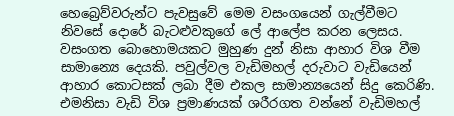හෙබ්‍රෙව්වරුන්ට පැවසුවේ මෙම වසංගයෙන් ගැල්වීමට නිවසේ දොරේ බැටළුවකුගේ ලේ ආලේප කරන ලෙසය. වසංගත බොහොමයකට මුහුණ දුන් නිසා ආහාර විශ වීම සාමාන්‍යෙ දෙයකි. පවුල්වල වැඩිමහල් දරුවාට වැඩියෙන් ආහාර කොටසක් ලබා දීම එකල සාමාන්‍යයෙන් සිදු කෙරිණි. එමනිසා වැඩි විශ ප්‍රමාණයක් ශරීරගත වන්නේ වැඩිමහල්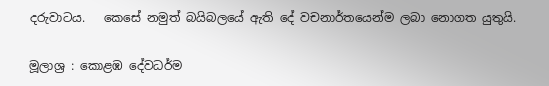දරුවාටය.   කෙසේ නමුත් බයිබලයේ ඇති දේ වචනාර්තයෙන්ම ලබා නොගත යුතුයි.

මූලාශ්‍ර : කොළඹ දේවධර්ම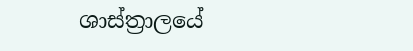ශාස්ත්‍රාලයේ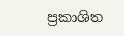ප්‍රකාශිත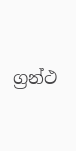ග්‍රන්ථ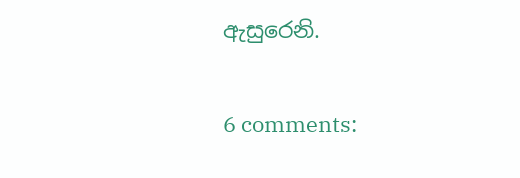ඇසුරෙනි.

6 comments: